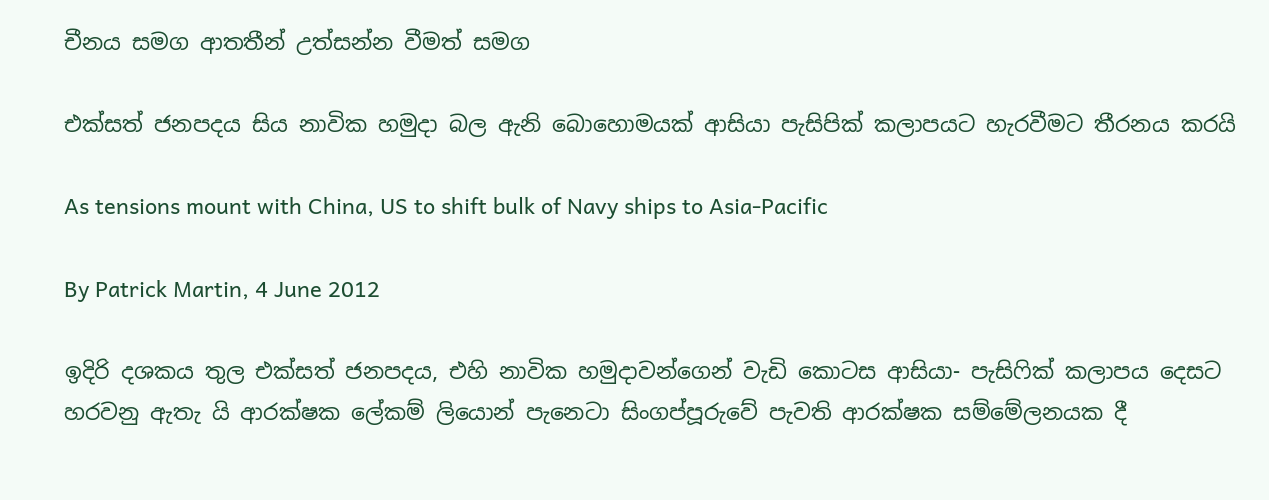චීනය සමග ආතතීන් උත්සන්න වීමත් සමග

එක්සත් ජනපද‍ය සිය නාවික හමුදා බල ඇනි බොහොමයක් ආසියා පැසිපික් කලාපයට හැරවීමට තීරනය කරයි

As tensions mount with China, US to shift bulk of Navy ships to Asia-Pacific

By Patrick Martin, 4 June 2012

ඉදිරි දශකය තුල එක්සත් ජනපදය, එහි නාවික හමුදාවන්ගෙන් වැඩි කොටස ආසියා- පැසිෆික් කලාපය දෙසට හරවනු ඇතැ යි ආරක්ෂක ලේකම් ලියොන් පැනෙටා සිංගප්පූරුවේ පැවති ආරක්ෂක සම්මේලනයක දී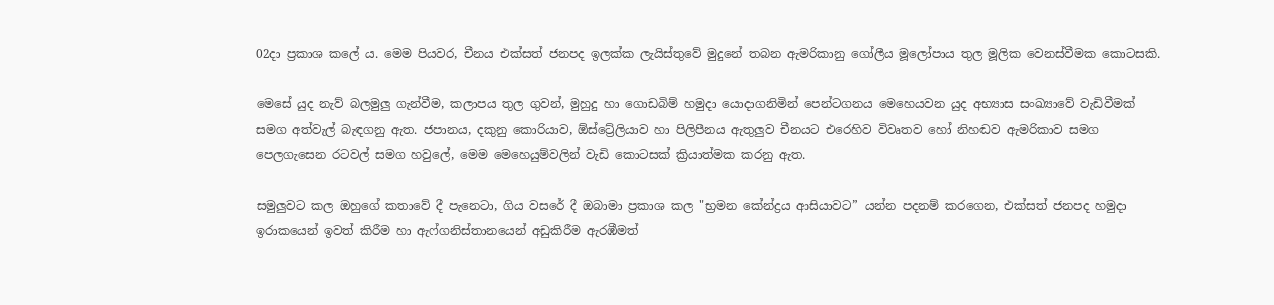02දා ප්‍රකාශ කලේ ය. මෙම පියවර, චීනය එක්සත් ජනපද ඉලක්ක ලැයිස්තුවේ මුදුනේ තබන ඇමරිකානු ගෝලීය මූලෝපාය තුල මූලික වෙනස්වීමක කොටසකි.

මෙසේ යුද නැව් බලමුලු ගැන්වීම, කලාපය තුල ගුවන්, මුහුදු හා ගොඩබිම් හමුදා යොදාගනිමින් පෙන්ටගනය මෙහෙයවන යුද අභ්‍යාස සංඛ්‍යාවේ වැඩිවීමක් සමග අත්වැල් බැඳගනු ඇත. ජපානය, දකුනු කොරියාව, ඕස්ට්‍රේලියාව හා පිලිපීනය ඇතුලුව චීනයට එරෙහිව විවෘතව හෝ නිහඬව ඇමරිකාව සමග පෙලගැසෙන රටවල් සමග හවුලේ, මෙම මෙහෙයුම්වලින් වැඩි කොටසක් ක්‍රියාත්මක කරනු ඇත.

සමුලුවට කල ඔහුගේ කතාවේ දී පැනෙටා, ගිය වසරේ දී ඔබාමා ප්‍රකාශ කල "භ්‍රමන කේන්ද්‍රය ආසියාවට” යන්න පදනම් කරගෙන, එක්සත් ජනපද හමුදා ඉරාකයෙන් ඉවත් කිරීම හා ඇෆ්ගනිස්තානයෙන් අඩුකිරීම ඇරඹීමත්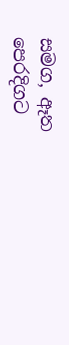සමග, ඈත පෙරදිගට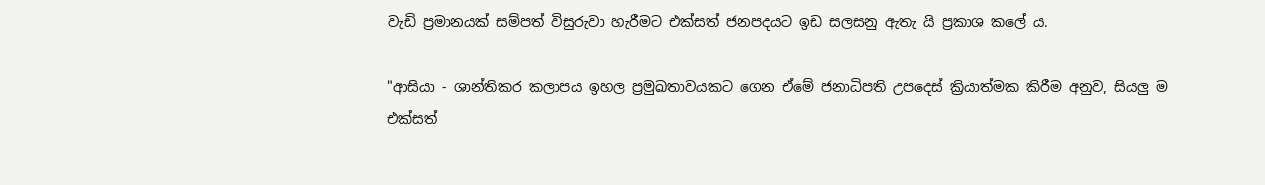වැඩි ප්‍රමානයක් සම්පත් විසුරුවා හැරීමට එක්සත් ජනපදයට ඉඩ සලසනු ඇතැ යි ප්‍රකාශ කලේ ය.

"ආසියා - ශාන්තිකර කලාපය ඉහල ප්‍රමුඛතාවයකට ගෙන ඒමේ ජනාධිපති උපදෙස් ක්‍රියාත්මක කිරීම අනුව, සියලු ම එක්සත්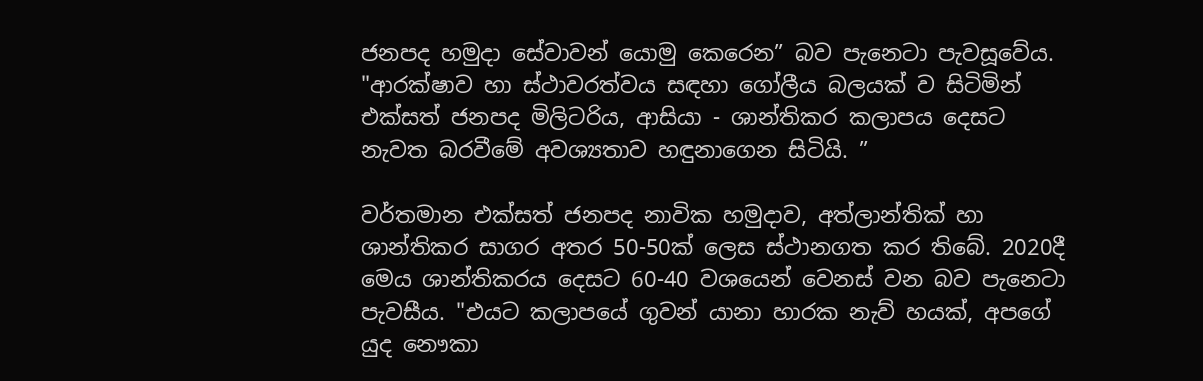ජනපද හමුදා සේවාවන් යොමු කෙරෙන” බව පැනෙටා පැවසූවේය. "ආරක්ෂාව හා ස්ථාවරත්වය සඳහා ගෝලීය බලයක් ව සිටිමින් එක්සත් ජනපද මිලිටරිය, ආසියා - ශාන්තිකර කලාපය දෙසට නැවත බරවීමේ අවශ්‍යතාව හඳුනාගෙන සිටියි. ”

වර්තමාන එක්සත් ජනපද නාවික හමුදාව, අත්ලාන්තික් හා ශාන්තිකර සාගර අතර 50-50ක් ලෙස ස්ථානගත කර තිබේ. 2020දී මෙය ශාන්තිකරය දෙසට 60-40 වශයෙන් වෙනස් වන බව පැනෙටා පැවසීය. "එයට කලාපයේ ගුවන් යානා හාරක නැව් හයක්, අපගේ යුද නෞකා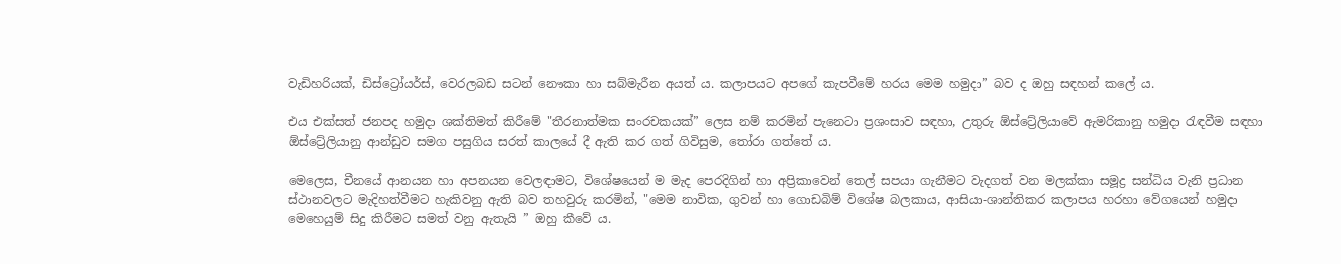වැඩිහරියක්, ඩිස්ට්‍රෝයර්ස්, වෙරලබඩ සටන් නෞකා හා සබ්මැරීන අයත් ය. කලාපයට අපගේ කැපවීමේ හරය මෙම හමුදා” බව ද ඔහු සඳහන් කලේ ය.

එය එක්සත් ජනපද හමුදා ශක්තිමත් කිරීමේ "තීරනාත්මක සංරචකයක්” ලෙස නම් කරමින් පැනෙටා ප්‍රශංසාව සඳහා, උතුරු ඕස්ට්‍රේලියාවේ ඇමරිකානු හමුදා රැඳවීම සඳහා ඕස්ට්‍රේලියානු ආන්ඩුව සමග පසුගිය සරත් කාලයේ දී ඇති කර ගත් ගිවිසුම, තෝරා ගත්තේ ය.

මෙලෙස, චීනයේ ආනයන හා අපනයන වෙලඳාමට, විශේෂයෙන් ම මැද පෙරදිගින් හා අප්‍රිකාවෙන් තෙල් සපයා ගැනීමට වැදගත් වන මලක්කා සමූද්‍ර සන්ධිය වැනි ප්‍රධාන ස්ථානවලට මැදිහත්වීමට හැකිවනු ඇති බව තහවුරු කරමින්, "මෙම නාවික, ගුවන් හා ගොඩබිම් විශේෂ බලකාය, ආසියා-ශාන්තිකර කලාපය හරහා වේගයෙන් හමුදා මෙහෙයුම් සිදු කිරීමට සමත් වනු ඇතැයි ” ඔහු කීවේ ය.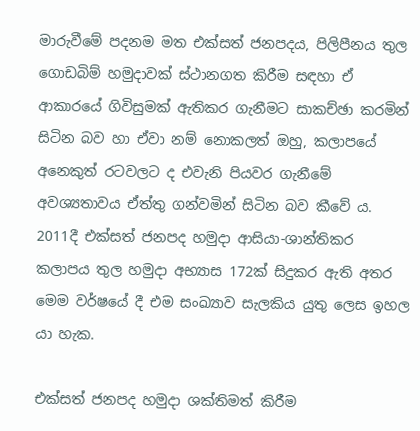මාරුවීමේ පදනම මත එක්සත් ජනපදය, පිලිපීනය තුල ගොඩබිම් හමුදාවක් ස්ථානගත කිරීම සඳහා ඒ ආකාරයේ ගිවිසුමක් ඇතිකර ගැනීමට සාකච්ඡා කරමින් සිටින බව හා ඒවා නම් නොකලත් ඔහු, කලාපයේ අනෙකුත් රටවලට ද එවැනි පියවර ගැනීමේ අවශ්‍යතාවය ඒත්තු ගන්වමින් සිටින බව කීවේ ය. 2011දී එක්සත් ජනපද හමුදා ආසියා-ශාන්තිකර කලාපය තුල හමුදා අභ්‍යාස 172ක් සිදුකර ඇති අතර මෙම වර්ෂයේ දී එම සංඛ්‍යාව සැලකිය යුතු ලෙස ඉහල යා හැක.

එක්සත් ජනපද හමුදා ශක්තිමත් කිරීම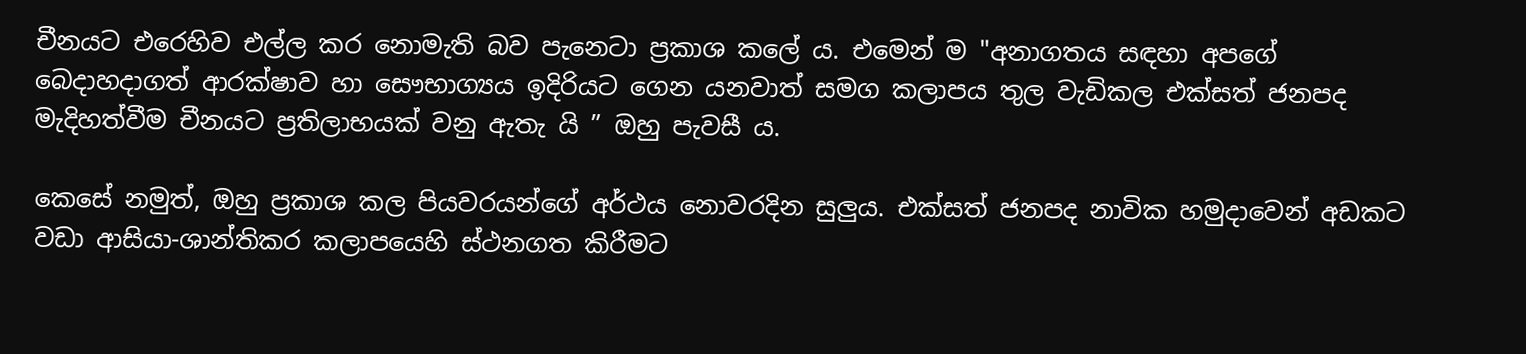චීනයට එරෙහිව එල්ල කර නොමැති බව පැනෙටා ප්‍රකාශ කලේ ය. එමෙන් ම "අනාගතය සඳහා අපගේ බෙදාහදාගත් ආරක්ෂාව හා සෞභාග්‍යය ඉදිරියට ගෙන යනවාත් සමග කලාපය තුල වැඩිකල එක්සත් ජනපද මැදිහත්වීම චීනයට ප්‍රතිලාභයක් වනු ඇතැ යි ” ඔහු පැවසී ය.

කෙසේ නමුත්, ඔහු ප්‍රකාශ කල පියවරයන්ගේ අර්ථය නොවරදින සුලුය. එක්සත් ජනපද නාවික හමුදාවෙන් අඩකට වඩා ආසියා-ශාන්තිකර කලාපයෙහි ස්ථනගත කිරීමට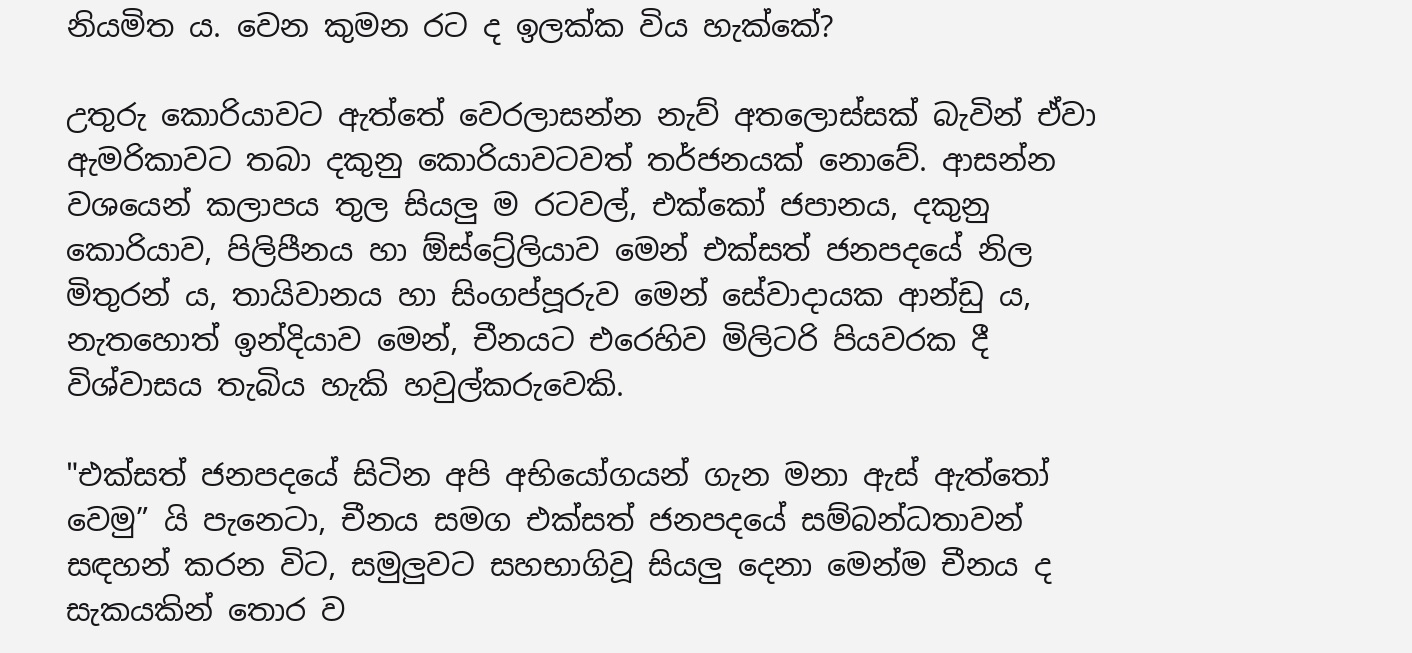නියමිත ය. වෙන කුමන රට ද ඉලක්ක විය හැක්කේ?

උතුරු කොරියාවට ඇත්තේ වෙරලාසන්න නැව් අතලොස්සක් බැවින් ඒවා ඇමරිකාවට තබා දකුනු කොරියාවටවත් තර්ජනයක් නොවේ. ආසන්න වශයෙන් කලාපය තුල සියලු ම රටවල්, එක්කෝ ජපානය, දකුනු කොරියාව, පිලිපීනය හා ඕස්ට්‍රේලියාව මෙන් එක්සත් ජනපදයේ නිල මිතුරන් ය, තායිවානය හා සිංගප්පූරුව මෙන් සේවාදායක ආන්ඩු ය, නැතහොත් ඉන්දියාව මෙන්, චීනයට එරෙහිව මිලිටරි පියවරක දී විශ්වාසය තැබිය හැකි හවුල්කරුවෙකි.

"එක්සත් ජනපදයේ සිටින අපි අභියෝගයන් ගැන මනා ඇස් ඇත්තෝ වෙමු” යි පැනෙටා, චීනය සමග එක්සත් ජනපදයේ සම්බන්ධතාවන් සඳහන් කරන විට, සමුලුව‍ට සහභාගිවූ සියලු දෙනා මෙන්ම චීනය ද සැකයකින් තොර ව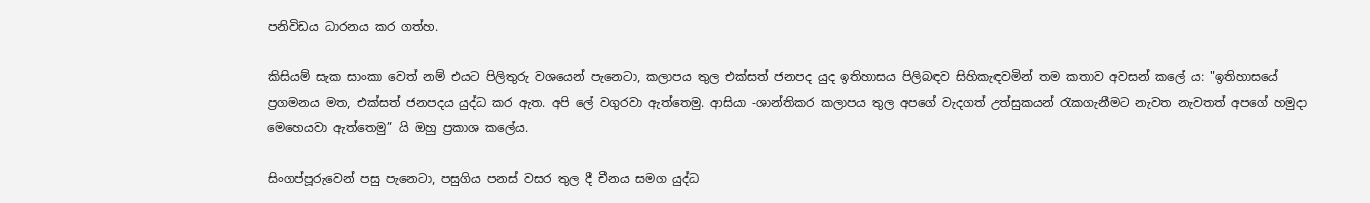පනිවිඩය ධාරනය කර ගත්හ.

කිසියම් සැක සාංකා වෙත් නම් එයට පිලිතුරු වශයෙන් පැනෙටා, කලාපය තුල එක්සත් ජනපද යුද ඉතිහාසය පිලිබඳව සිහිකැඳවමින් තම කතාව අවසන් කලේ ය: "ඉතිහාසයේ ප්‍රගමනය මත, එක්සත් ජනපදය යුද්ධ කර ඇත. අපි ලේ වගුරවා ඇත්තෙමු. ආසියා -ශාන්තිකර කලාපය තුල අපගේ වැදගත් උත්සුකයන් රැකගැනීමට නැවත නැවතත් අපගේ හමුදා මෙහෙයවා ඇත්තෙමු” යි ඔහු ප්‍රකාශ කලේය.

සිංගප්පූරුවෙන් පසු පැනෙටා, පසුගිය පනස් වසර තුල දී චීනය සමග යුද්ධ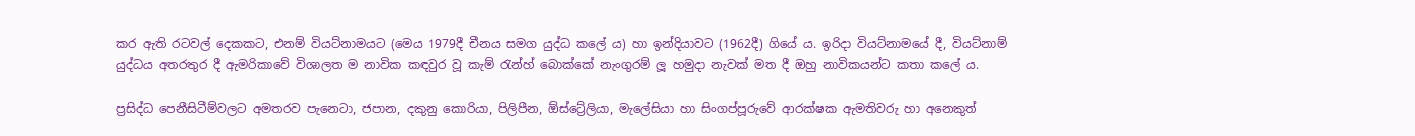කර ඇති රටවල් දෙකකට, එනම් වියට්නාමයට (මෙය 1979දී චීනය සමග යුද්ධ කලේ ය) හා ඉන්දියාවට (1962දී) ගියේ ය. ඉරිදා වියට්නාමයේ දී, වියට්නාම් යුද්ධය අතරතුර දී ඇමරිකාවේ විශාලත ම නාවික කඳවුර වූ කැම් රැන්හ් බොක්කේ නැංගුරම් ලූ හමුදා නැවක් මත දී ඔහු නාවිකයන්ට කතා කලේ ය.

ප්‍රසිද්ධ පෙනීසිටීම්වලට අමතරව පැනෙටා, ජපාන, දකුනු කොරියා, පිලිපීන, ඕස්ට්‍රේලියා, මැලේසියා හා සිංගප්පූරුවේ ආරක්ෂක ඇමතිවරු හා අනෙකුත්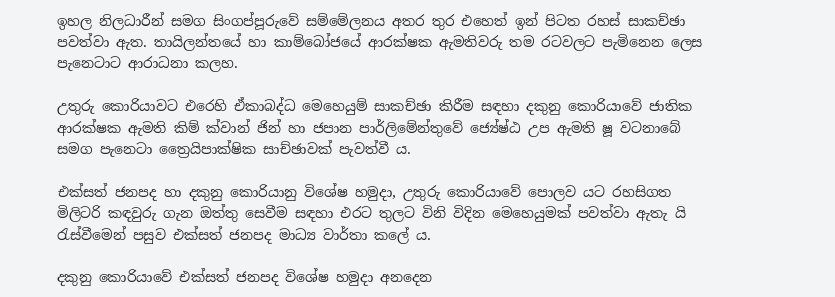ඉහල නිලධාරීන් සමග සිංගප්පූරුවේ සම්මේලනය අතර තුර එහෙත් ඉන් පිටත රහස් සාකච්ඡා පවත්වා ඇත. තායිලන්තයේ හා කාම්බෝජයේ ආරක්ෂක ඇමතිවරු තම රටවලට පැමිනෙන ලෙස පැනෙටාට ආරාධනා කලහ.

උතුරු කොරියාවට එරෙහි ඒකාබද්ධ මෙහෙයුම් සාකච්ඡා කිරීම සඳහා දකුනු කොරියාවේ ජාතික ආරක්ෂක ඇමති කිම් ක්වාන් ජින් හා ජපාන පාර්ලිමේන්තුවේ ජ්‍යේෂ්ඨ උප ඇමති ෂූ වටනාබේ සමග පැනෙටා ත්‍රෛයිපාක්ෂික සාච්ඡාවක් පැවත්වී ය.

එක්සත් ජනපද හා දකුනු කොරියානු විශේෂ හමුදා, උතුරු කොරියාවේ පොලව යට රහසිගත මිලිටරි කඳවුරු ගැන ඔත්තු සෙවීම සඳහා එරට තුලට විනි විදින මෙහෙයුමක් පවත්වා ඇතැ යි රැස්වීමෙන් පසුව එක්සත් ජනපද මාධ්‍ය වාර්තා කලේ ය.

දකුනු කොරියාවේ එක්සත් ජනපද විශේෂ හමුදා අනදෙන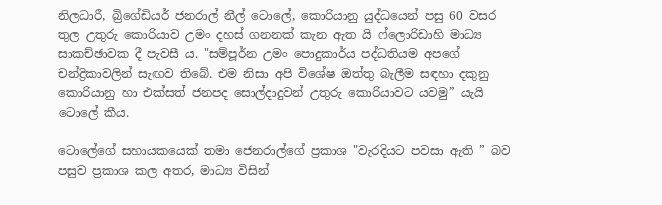නිලධාරී, බ්‍රිගේඩියර් ජනරාල් නීල් ටොලේ, කොරියානු යුද්ධයෙන් පසු 60 වසර තුල උතුරු කොරියාව උමං දහස් ගනනක් කැන ඇත යි ෆ්ලොරිඩාහි මාධ්‍ය සාකච්ඡාවක දී පැවසී ය. "සම්පූර්න උමං පොදුකාර්ය පද්ධතියම අපගේ චන්ද්‍රිකාවලින් සැඟව තිබේ. එම නිසා අපි විශේෂ ඔත්තු බැලීම සඳහා දකුනු කොරියානු හා එක්සත් ජනපද සොල්දාදුවන් උතුරු කොරියාවට යවමු” යැයි ටොලේ කීය.

ටොලේගේ සහායකයෙක් තමා ජෙනරාල්ගේ ප්‍රකාශ "වැරදියට පවසා ඇති ” බව පසුව ප්‍රකාශ කල අතර, මාධ්‍ය විසින්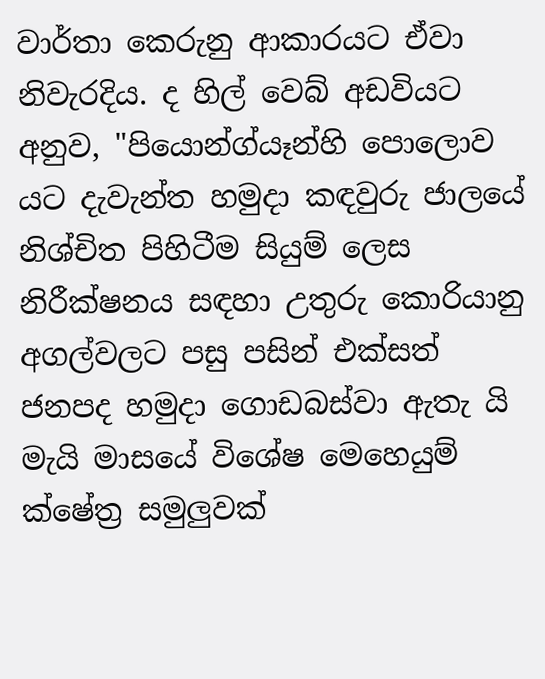වාර්තා කෙරුනු ආකාරයට ඒවා නිවැරදිය. ද හිල් වෙබ් අඩවියට අනුව, "පියොන්ග්යෑන්හි පොලොව යට දැවැන්ත හමුදා කඳවුරු ජාලයේ නිශ්චිත පිහිටීම සියුම් ලෙස නිරීක්ෂනය සඳහා උතුරු කොරියානු අගල්වලට පසු පසින් එක්සත් ජනපද හමුදා ගොඩබස්වා ඇතැ යි මැයි මාසයේ විශේෂ මෙහෙයුම් ක්ෂේත්‍ර සමුලුවක්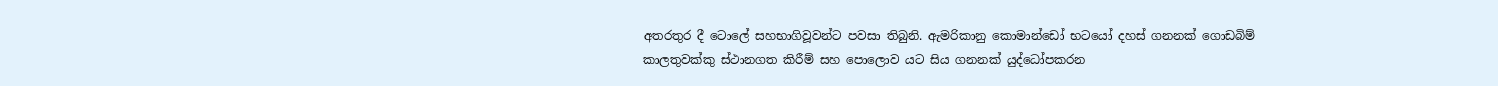අතරතුර දී ටොලේ සහභාගිවූවන්ට පවසා තිබුනි. ඇමරිකානු කොමාන්ඩෝ භටයෝ දහස් ගනනක් ගොඩබිම් කාලතුවක්කු ස්ථානගත කිරීම් සහ පොලොව යට සිය ගනනක් යුද්ධෝපකරන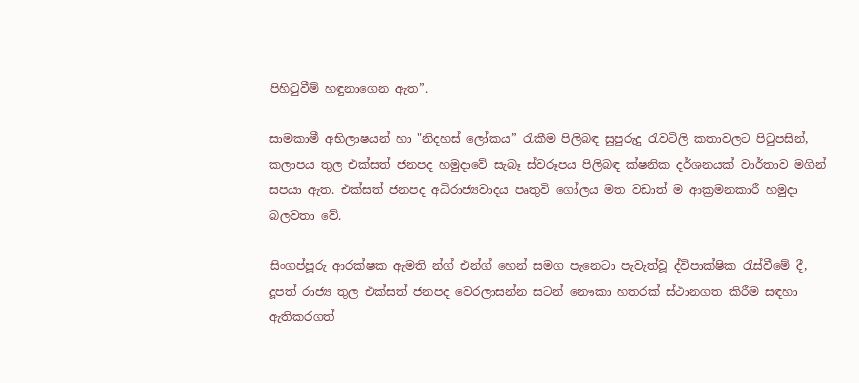පිහිටුවීම් හඳුනාගෙන ඇත”.

සාමකාමී අභිලාෂයන් හා "නිදහස් ලෝකය” රැකීම පිලිබඳ සුපුරුදු රැවටිලි කතාවලට පිටුපසින්, කලාපය තුල එක්සත් ජනපද හමුදාවේ සැබෑ ස්වරූපය පිලිබඳ ක්ෂනික දර්ශනයක් වාර්තාව මගින් සපයා ඇත. එක්සත් ජනපද අධිරාජ්‍යවාදය පෘතුවි ගෝලය මත වඩාත් ම ආක්‍රමනකාරී හමුදා බලවතා වේ.

සිංගප්පූරු ආරක්ෂක ඇමති න්ග් එන්ග් හෙන් සමග පැනෙටා පැවැත්වූ ද්විපාක්ෂික රැස්වීමේ දී, දූපත් රාජ්‍ය තුල එක්සත් ජනපද වෙරලාසන්න සටන් නෞකා හතරක් ස්ථානගත කිරීම සඳහා ඇතිකරගත්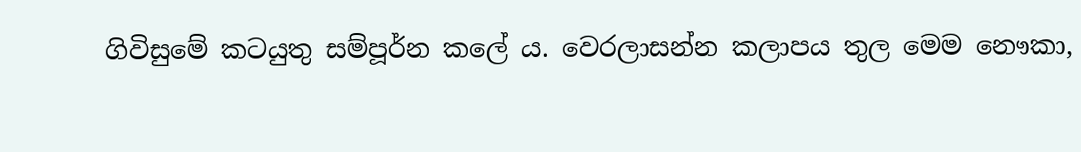ගිවිසුමේ කටයුතු සම්පූර්න කලේ ය. වෙරලාසන්න කලාපය තුල මෙම නෞකා,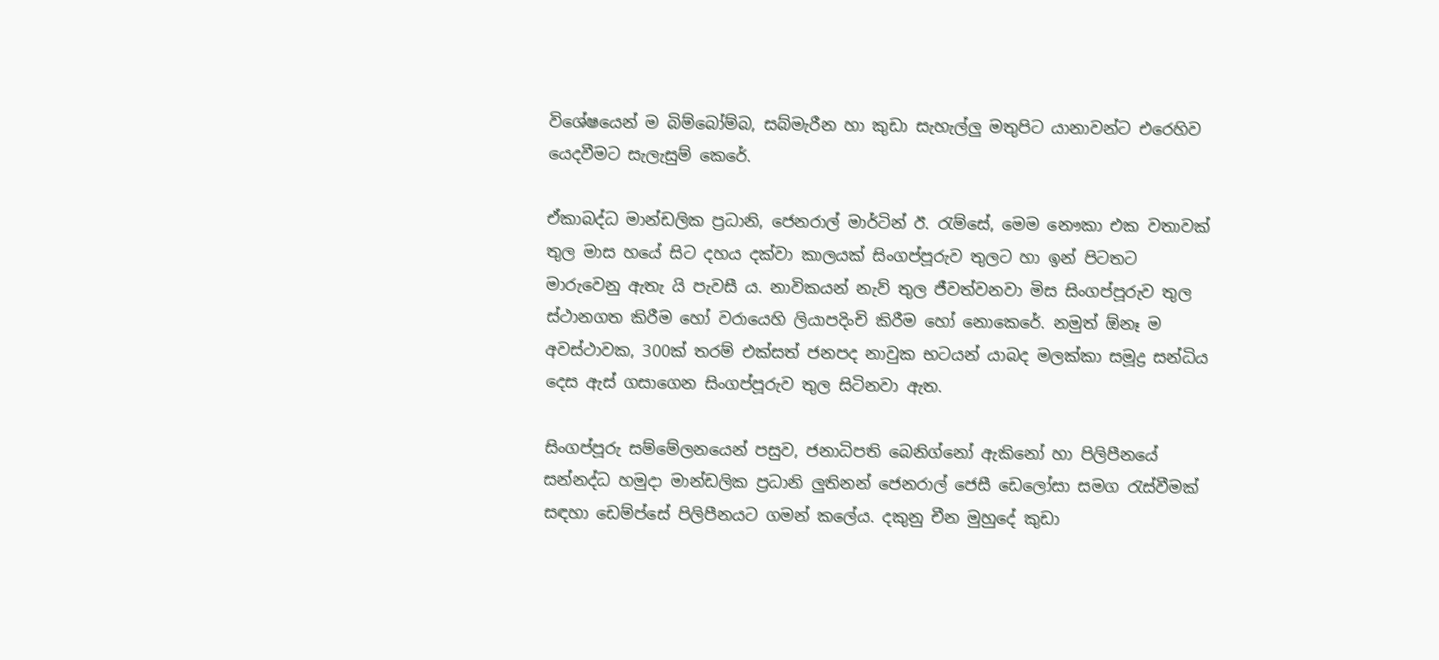විශේෂයෙන් ම බිම්බෝම්බ, සබ්මැරීන හා කුඩා සැහැල්ලු මතුපිට යානාවන්ට එරෙහිව යෙදවීමට සැලැසුම් කෙරේ.

ඒකාබද්ධ මාන්ඩලික ප්‍රධානි, ජෙනරාල් මාර්ටින් ඊ. රැම්සේ, මෙම නෞකා එක වතාවක් තුල මාස හයේ සිට දහය දක්වා කාලයක් සිංගප්පූරුව තුලට හා ඉන් පිටතට මාරුවෙනු ඇතැ යි පැවසී ය. නාවිකයන් නැව් තුල ජීවත්වනවා මිස සිංගප්පූරුව තුල ස්ථානගත කිරීම හෝ වරායෙහි ලියාපදිංචි කිරීම හෝ නොකෙරේ. නමුත් ඕනෑ ම අවස්ථාවක, 300ක් තරම් එක්සත් ජනපද නාවුක භටයන් යාබද මලක්කා සමූද්‍ර සන්ධිය දෙස ඇස් ගසාගෙන සිංගප්පූරුව තුල සිටිනවා ඇත.

සිංගප්පූරු සම්මේලනයෙන් පසුව, ජනාධිපති බෙනිග්නෝ ඇකිනෝ හා පිලිපීනයේ සන්නද්ධ හමුදා මාන්ඩලික ප්‍රධානි ලුතිනන් ජෙනරාල් ජෙසී ඩෙලෝසා සමග රැස්වීමක් සඳහා ඩෙම්ප්සේ පිලිපීනයට ගමන් කලේය. දකුනු චීන මුහුදේ කුඩා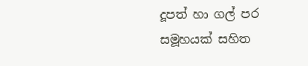දූපත් හා ගල් පර සමූහයක් සහිත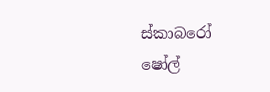ස්කාබරෝ ෂෝල්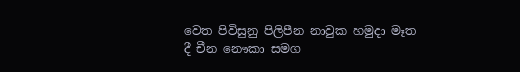වෙත පිවිසුනු පිලිපීන නාවුක හමුදා මෑත දී චීන නෞකා සමග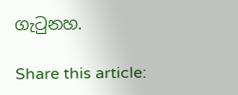ගැටුනහ.

Share this article: